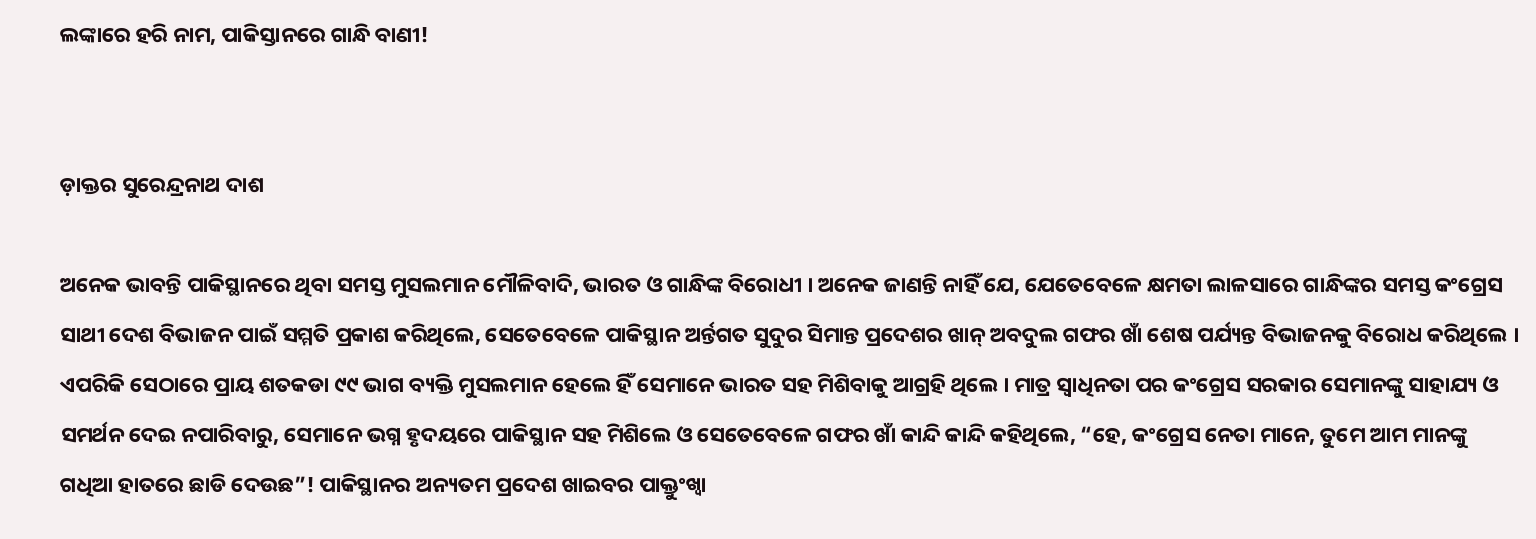ଲଙ୍କାରେ ହରି ନାମ, ପାକିସ୍ତାନରେ ଗାନ୍ଧି ବାଣୀ!


ଡ଼ାକ୍ତର ସୁରେନ୍ଦ୍ରନାଥ ଦାଶ

ଅନେକ ଭାବନ୍ତି ପାକିସ୍ଥାନରେ ଥିବା ସମସ୍ତ ମୁସଲମାନ ମୌଳିବାଦି, ଭାରତ ଓ ଗାନ୍ଧିଙ୍କ ବିରୋଧୀ । ଅନେକ ଜାଣନ୍ତି ନାହିଁ ଯେ, ଯେତେବେଳେ କ୍ଷମତା ଲାଳସାରେ ଗାନ୍ଧିଙ୍କର ସମସ୍ତ କଂଗ୍ରେସ ସାଥୀ ଦେଶ ବିଭାଜନ ପାଇଁ ସମ୍ମତି ପ୍ରକାଶ କରିଥିଲେ, ସେତେବେଳେ ପାକିସ୍ଥାନ ଅର୍ନ୍ତଗତ ସୁଦୁର ସିମାନ୍ତ ପ୍ରଦେଶର ଖାନ୍ ଅବଦୁଲ ଗଫର ଖାଁ ଶେଷ ପର୍ଯ୍ୟନ୍ତ ବିଭାଜନକୁ ବିରୋଧ କରିଥିଲେ । ଏପରିକି ସେଠାରେ ପ୍ରାୟ ଶତକଡା ୯୯ ଭାଗ ବ୍ୟକ୍ତି ମୁସଲମାନ ହେଲେ ହିଁ ସେମାନେ ଭାରତ ସହ ମିଶିବାକୁ ଆଗ୍ରହି ଥିଲେ । ମାତ୍ର ସ୍ୱାଧିନତା ପର କଂଗ୍ରେସ ସରକାର ସେମାନଙ୍କୁ ସାହାଯ୍ୟ ଓ ସମର୍ଥନ ଦେଇ ନପାରିବାରୁ, ସେମାନେ ଭଗ୍ନ ହୃଦୟରେ ପାକିସ୍ଥାନ ସହ ମିଶିଲେ ଓ ସେତେବେଳେ ଗଫର ଖାଁ କାନ୍ଦି କାନ୍ଦି କହିଥିଲେ, “ହେ, କଂଗ୍ରେସ ନେତା ମାନେ, ତୁମେ ଆମ ମାନଙ୍କୁ ଗଧିଆ ହାତରେ ଛାଡି ଦେଉଛ”! ପାକିସ୍ଥାନର ଅନ୍ୟତମ ପ୍ରଦେଶ ଖାଇବର ପାକ୍ତୁଂଖ୍ୱା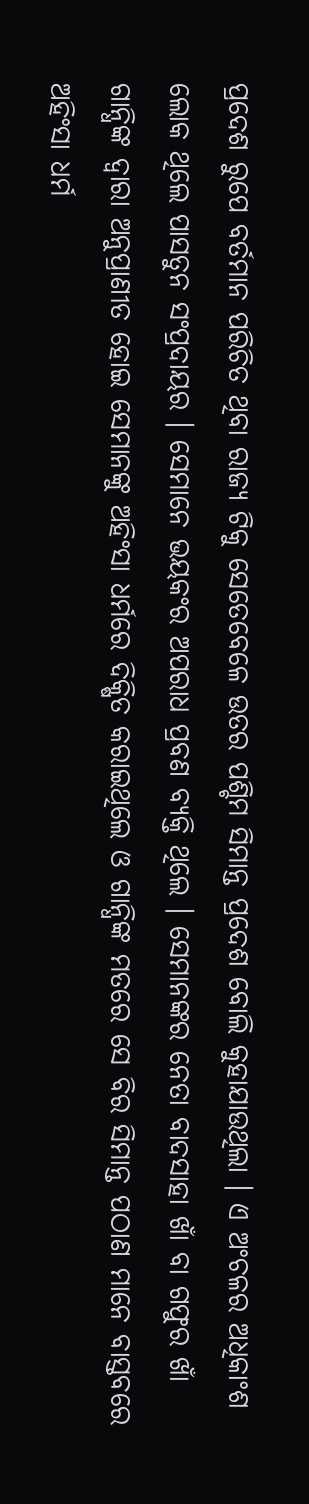ପ୍ରଦେଶ ରୁପେ ବର୍ତମାନ ପରିଚିତ ଥିବା ରାଜ୍ୟ ଟିକୁ ସେତେବେଳେ ଉତର ପଶ୍ଚିମ ସିମାନ୍ତ ପ୍ରଦେଶ ବୋଲି କୁହାଯାଉଥିଲା । ଏ ଅଂଚଳର ଅଧିକାଂଶ ଲୋକ ଥିଲେ ପାସତୁନ ସଂପ୍ରଦାୟର । ସେମାନେ ଭୟକଂର ଅପରାଧ ପ୍ରବଣ ବ୍ୟକ୍ତି ଥିଲେ । ସେମାନଙ୍କର ନେତା ବାଦସାହା ଖାଁ ବା ଗଫୁର ଖାଁ ଗାନ୍ଧିଙ୍କ ଦ୍ୱାରା ଅନୁପ୍ରାଣୀତ ହୋଇ ସେମାନଙ୍କୁ ଅହିଂସା ଧର୍ମରେ ଦିକ୍ଷିତ କରାଇଥିଲେ ଓ ଗାନ୍ଧିଙ୍କ ମତରେ ସେ ବିର ସିମାନ୍ତ ପଠାଣ ମାନେ ବାସ୍ତବରେ ଅହିଂସା ଧର୍ମ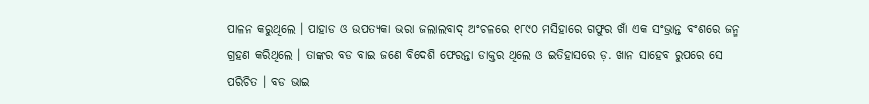ପାଳନ କରୁଥିଲେ । ପାହାଡ ଓ ଉପତ୍ୟକା ଭରା ଜଲାଲବାଦ୍ ଅଂଚଳରେ ୧୮୯୦ ମସିହାରେ ଗଫୁର ଖାଁ ଏକ ସଂଭ୍ରାନ୍ତ ବଂଶରେ ଜନ୍ମ ଗ୍ରହଣ କରିଥିଲେ । ତାଙ୍କର ବଡ ବାଇ ଜଣେ ବିଦେଶି ଫେରନ୍ତା ଡାକ୍ତର ଥିଲେ ଓ ଇତିହାସରେ ଡ଼. ଖାନ ସାହେବ ରୁପରେ ସେ ପରିଚିତ । ବଡ ଭାଇ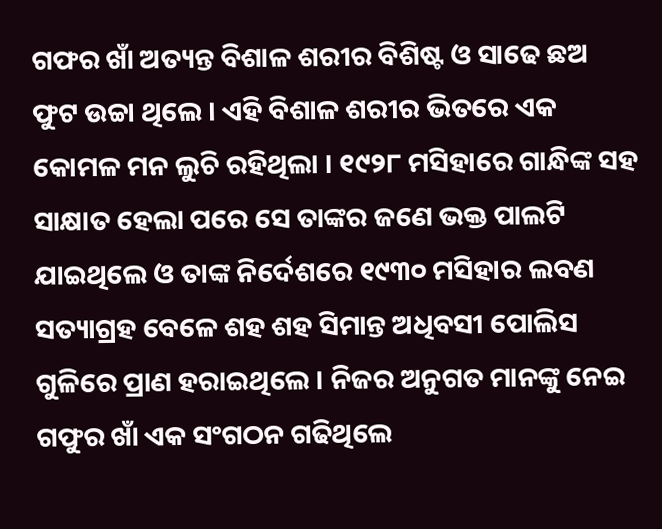ଗଫର ଖାଁ ଅତ୍ୟନ୍ତ ବିଶାଳ ଶରୀର ବିଶିଷ୍ଟ ଓ ସାଢେ ଛଅ ଫୁଟ ଉଚ୍ଚା ଥିଲେ । ଏହି ବିଶାଳ ଶରୀର ଭିତରେ ଏକ କୋମଳ ମନ ଲୁଚି ରହିଥିଲା । ୧୯୨୮ ମସିହାରେ ଗାନ୍ଧିଙ୍କ ସହ ସାକ୍ଷାତ ହେଲା ପରେ ସେ ତାଙ୍କର ଜଣେ ଭକ୍ତ ପାଲଟି ଯାଇଥିଲେ ଓ ତାଙ୍କ ନିର୍ଦେଶରେ ୧୯୩୦ ମସିହାର ଲବଣ ସତ୍ୟାଗ୍ରହ ବେଳେ ଶହ ଶହ ସିମାନ୍ତ ଅଧିବସୀ ପୋଲିସ ଗୁଳିରେ ପ୍ରାଣ ହରାଇଥିଲେ । ନିଜର ଅନୁଗତ ମାନଙ୍କୁ ନେଇ ଗଫୁର ଖାଁ ଏକ ସଂଗଠନ ଗଢିଥିଲେ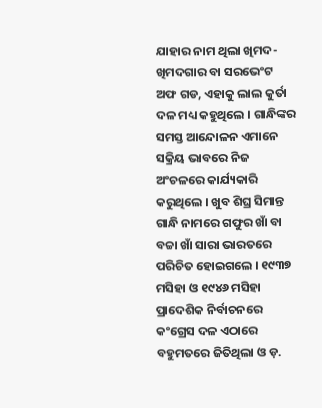ଯାହାର ନାମ ଥିଲା ଖିମଦ-ଖିମଦଗାର ବା ସରଭେଂଟ ଅଫ ଗଡ, ଏହାକୁ ଲାଲ କୁର୍ତା ଦଳ ମଧ୍ୟ କହୁଥିଲେ । ଗାନ୍ଧିଙ୍କର ସମସ୍ତ ଆନ୍ଦୋଳନ ଏମାନେ ସକ୍ରିୟ ଭାବରେ ନିଜ ଅଂଚଳରେ କାର୍ଯ୍ୟକାରି କରୁଥିଲେ । ଖୁବ ଶିଘ୍ର ସିମାନ୍ତ ଗାନ୍ଧି ନାମରେ ଗଫୁର ଖାଁ ବା ବଚ୍ଚା ଖାଁ ସାରା ଭାରତରେ ପରିଚିତ ହୋଇଗଲେ । ୧୯୩୭ ମସିହା ଓ ୧୯୪୬ ମସିହା ପ୍ରାଦେଶିକ ନିର୍ବାଚନରେ କଂଗ୍ରେସ ଦଳ ଏଠାରେ ବହୁମତରେ ଜିତିଥିଲା ଓ ଡ଼.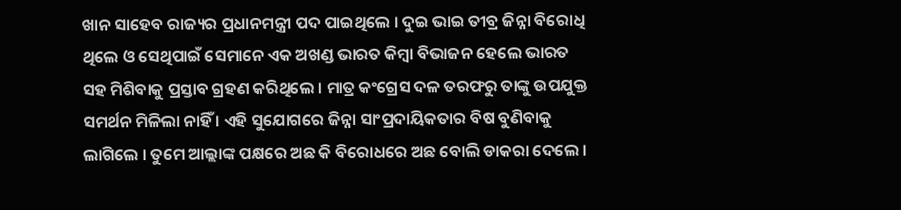ଖାନ ସାହେବ ରାଜ୍ୟର ପ୍ରଧାନମନ୍ତ୍ରୀ ପଦ ପାଇଥିଲେ । ଦୁଇ ଭାଇ ତୀବ୍ର ଜିନ୍ନା ବିରୋଧି ଥିଲେ ଓ ସେଥିପାଇଁ ସେମାନେ ଏକ ଅଖଣ୍ଡ ଭାରତ କିମ୍ବା ବିଭାଜନ ହେଲେ ଭାରତ ସହ ମିଶିବାକୁ ପ୍ରସ୍ତାବ ଗ୍ରହଣ କରିଥିଲେ । ମାତ୍ର କଂଗ୍ରେସ ଦଳ ତରଫରୁ ତାଙ୍କୁ ଉପଯୁକ୍ତ ସମର୍ଥନ ମିଳିଲା ନାହିଁ । ଏହି ସୁଯୋଗରେ ଜିନ୍ନା ସାଂପ୍ରଦାୟିକତାର ବିଷ ବୁଣିବାକୁ ଲାଗିଲେ । ତୁମେ ଆଲ୍ଲାଙ୍କ ପକ୍ଷରେ ଅଛ କି ବିରୋଧରେ ଅଛ ବୋଲି ଡାକରା ଦେଲେ ।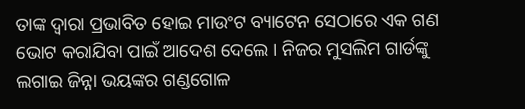ତାଙ୍କ ଦ୍ୱାରା ପ୍ରଭାବିତ ହୋଇ ମାଉଂଟ ବ୍ୟାଟେନ ସେଠାରେ ଏକ ଗଣ ଭୋଟ କରାଯିବା ପାଇଁ ଆଦେଶ ଦେଲେ । ନିଜର ମୁସଲିମ ଗାର୍ଡଙ୍କୁ ଲଗାଇ ଜିନ୍ନା ଭୟଙ୍କର ଗଣ୍ଡଗୋଳ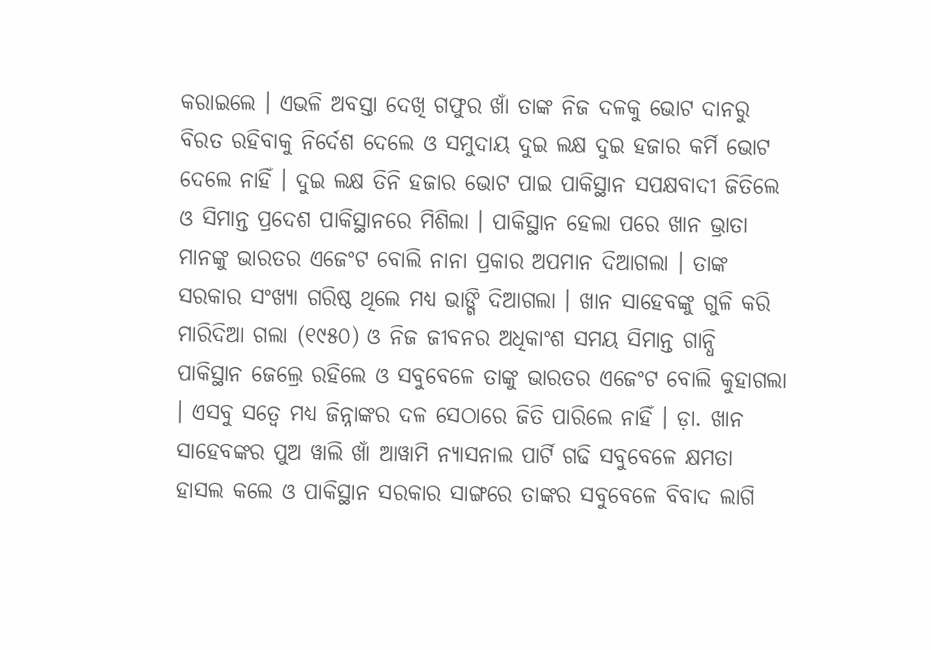କରାଇଲେ । ଏଭଳି ଅବସ୍ତା ଦେଖି ଗଫୁର ଖାଁ ତାଙ୍କ ନିଜ ଦଳକୁ ଭୋଟ ଦାନରୁ ବିରତ ରହିବାକୁ ନିର୍ଦେଶ ଦେଲେ ଓ ସମୁଦାୟ ଦୁଇ ଲକ୍ଷ ଦୁଇ ହଜାର କର୍ମି ଭୋଟ ଦେଲେ ନାହିଁ । ଦୁଇ ଲକ୍ଷ ତିନି ହଜାର ଭୋଟ ପାଇ ପାକିସ୍ଥାନ ସପକ୍ଷବାଦୀ ଜିତିଲେ ଓ ସିମାନ୍ତ ପ୍ରଦେଶ ପାକିସ୍ଥାନରେ ମିଶିଲା । ପାକିସ୍ଥାନ ହେଲା ପରେ ଖାନ ଭ୍ରାତା ମାନଙ୍କୁ ଭାରତର ଏଜେଂଟ ବୋଲି ନାନା ପ୍ରକାର ଅପମାନ ଦିଆଗଲା । ତାଙ୍କ ସରକାର ସଂଖ୍ୟା ଗରିଷ୍ଠ ଥିଲେ ମଧ୍ୟ ଭାଙ୍ଗି ଦିଆଗଲା । ଖାନ ସାହେବଙ୍କୁ ଗୁଳି କରି ମାରିଦିଆ ଗଲା (୧୯୫୦) ଓ ନିଜ ଜୀବନର ଅଧିକାଂଶ ସମୟ ସିମାନ୍ତ ଗାନ୍ଧି ପାକିସ୍ଥାନ ଜେଲ୍ରେ ରହିଲେ ଓ ସବୁବେଳେ ତାଙ୍କୁ ଭାରତର ଏଜେଂଟ ବୋଲି କୁହାଗଲା । ଏସବୁ ସତ୍ୱେ ମଧ୍ୟ ଜିନ୍ନାଙ୍କର ଦଳ ସେଠାରେ ଜିତି ପାରିଲେ ନାହିଁ । ଡ଼ା. ଖାନ ସାହେବଙ୍କର ପୁଅ ୱାଲି ଖାଁ ଆୱାମି ନ୍ୟାସନାଲ ପାର୍ଟି ଗଢି ସବୁବେଳେ କ୍ଷମତା ହାସଲ କଲେ ଓ ପାକିସ୍ଥାନ ସରକାର ସାଙ୍ଗରେ ତାଙ୍କର ସବୁବେଳେ ବିବାଦ ଲାଗି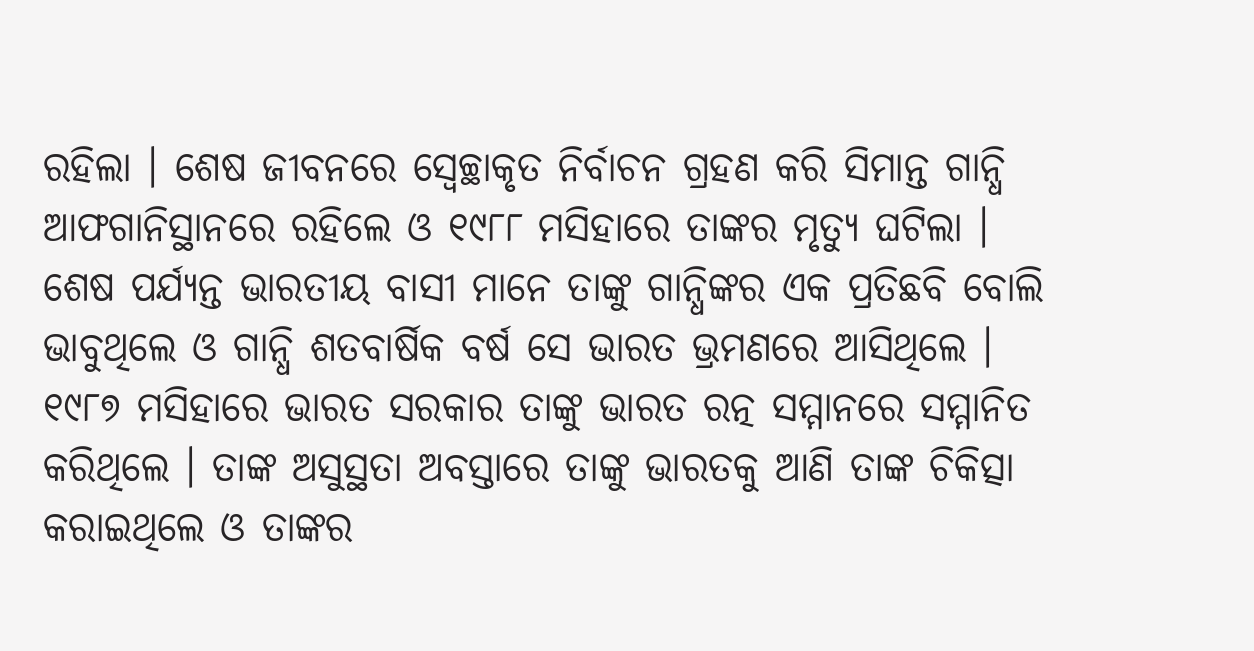ରହିଲା । ଶେଷ ଜୀବନରେ ସ୍ୱେଚ୍ଛାକୃତ ନିର୍ବାଚନ ଗ୍ରହଣ କରି ସିମାନ୍ତ ଗାନ୍ଧି ଆଫଗାନିସ୍ଥାନରେ ରହିଲେ ଓ ୧୯୮୮ ମସିହାରେ ତାଙ୍କର ମୃତ୍ୟୁ ଘଟିଲା । ଶେଷ ପର୍ଯ୍ୟନ୍ତ ଭାରତୀୟ ବାସୀ ମାନେ ତାଙ୍କୁ ଗାନ୍ଧିଙ୍କର ଏକ ପ୍ରତିଛବି ବୋଲି ଭାବୁଥିଲେ ଓ ଗାନ୍ଧି ଶତବାର୍ଷିକ ବର୍ଷ ସେ ଭାରତ ଭ୍ରମଣରେ ଆସିଥିଲେ । ୧୯୮୭ ମସିହାରେ ଭାରତ ସରକାର ତାଙ୍କୁ ଭାରତ ରତ୍ନ ସମ୍ମାନରେ ସମ୍ମାନିତ କରିଥିଲେ । ତାଙ୍କ ଅସୁସ୍ଥତା ଅବସ୍ତାରେ ତାଙ୍କୁ ଭାରତକୁ ଆଣି ତାଙ୍କ ଚିକିତ୍ସା କରାଇଥିଲେ ଓ ତାଙ୍କର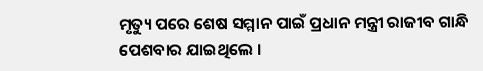ମୃତ୍ୟୁ ପରେ ଶେଷ ସମ୍ମାନ ପାଇଁ ପ୍ରଧାନ ମନ୍ତ୍ରୀ ରାଜୀବ ଗାନ୍ଧି ପେଶବାର ଯାଇଥିଲେ ।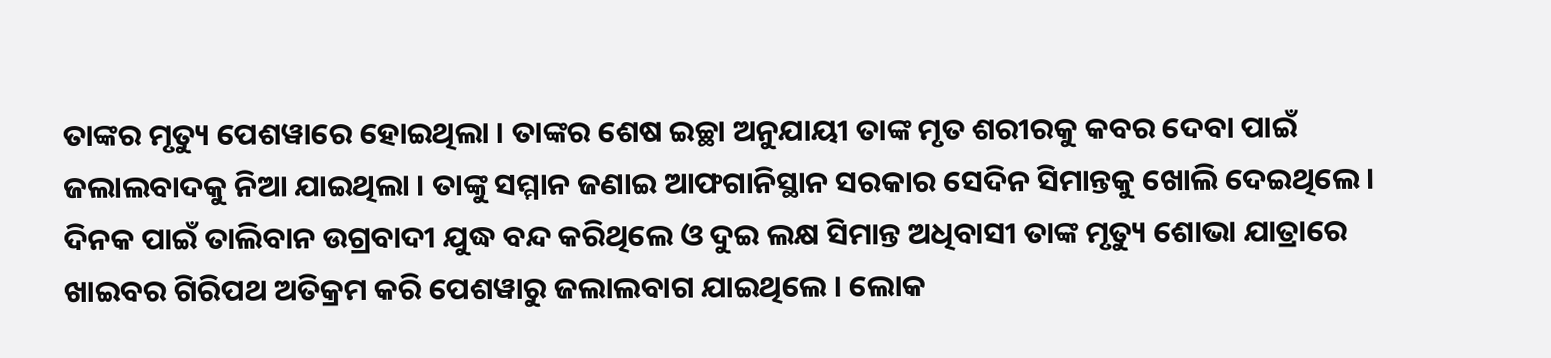ତାଙ୍କର ମୃତ୍ୟୁ ପେଶୱାରେ ହୋଇଥିଲା । ତାଙ୍କର ଶେଷ ଇଚ୍ଛା ଅନୁଯାୟୀ ତାଙ୍କ ମୃତ ଶରୀରକୁ କବର ଦେବା ପାଇଁ ଜଲାଲବାଦକୁ ନିଆ ଯାଇଥିଲା । ତାଙ୍କୁ ସମ୍ମାନ ଜଣାଇ ଆଫଗାନିସ୍ଥାନ ସରକାର ସେଦିନ ସିମାନ୍ତକୁ ଖୋଲି ଦେଇଥିଲେ । ଦିନକ ପାଇଁ ତାଲିବାନ ଉଗ୍ରବାଦୀ ଯୁଦ୍ଧ ବନ୍ଦ କରିଥିଲେ ଓ ଦୁଇ ଲକ୍ଷ ସିମାନ୍ତ ଅଧିବାସୀ ତାଙ୍କ ମୃତ୍ୟୁ ଶୋଭା ଯାତ୍ରାରେ ଖାଇବର ଗିରିପଥ ଅତିକ୍ରମ କରି ପେଶୱାରୁ ଜଲାଲବାଗ ଯାଇଥିଲେ । ଲୋକ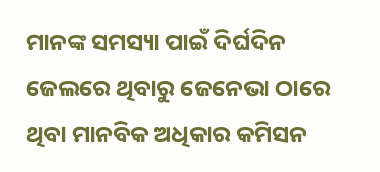ମାନଙ୍କ ସମସ୍ୟା ପାଇଁ ଦିର୍ଘଦିନ ଜେଲରେ ଥିବାରୁ ଜେନେଭା ଠାରେ ଥିବା ମାନବିକ ଅଧିକାର କମିସନ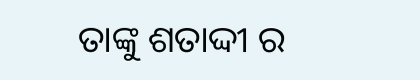ତାଙ୍କୁ ଶତାଦ୍ଦୀ ର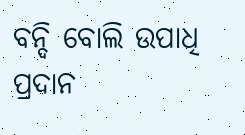ବନ୍ଦି ବୋଲି ଉପାଧି ପ୍ରଦାନ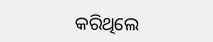କରିଥିଲେ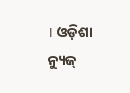। ଓଡ଼ିଶା ନ୍ୟୁଜ୍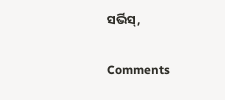ସର୍ଭିସ୍,

Comments